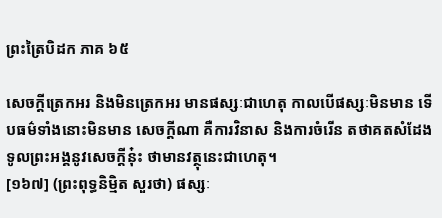ព្រះត្រៃបិដក ភាគ ៦៥

សេចក្តីត្រេកអរ និងមិនត្រេកអរ មានផស្សៈជាហេតុ កាលបើផស្សៈមិនមាន ទើបធម៌ទាំងនោះមិនមាន សេចក្តីណា គឺការវិនាស និងការចំរើន តថាគតសំដែងទូលព្រះអង្គនូវសេចក្តីនុ៎ះ ថាមានវត្ថុនេះជាហេតុ។
[១៦៧] (ព្រះពុទ្ធនិមិ្មត សួរថា) ផស្សៈ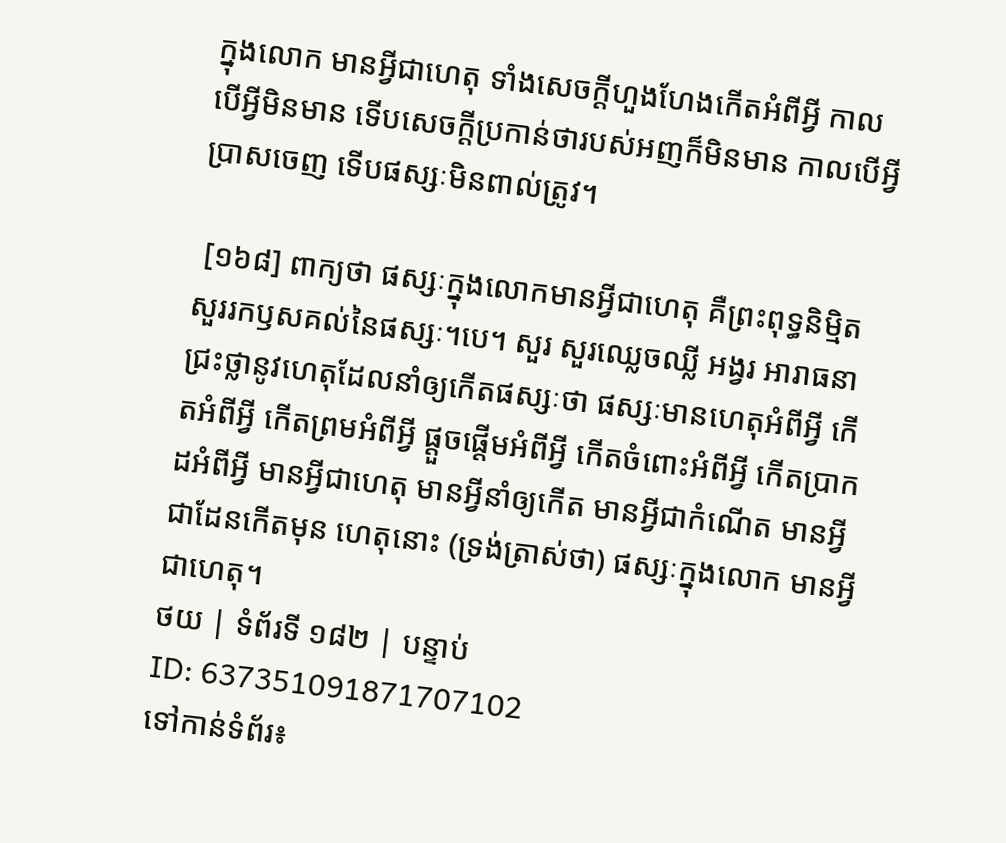ក្នុងលោក មានអ្វីជាហេតុ ទាំងសេចក្តីហួងហែងកើតអំពីអ្វី កាលបើអ្វីមិនមាន ទើបសេចក្តីប្រកាន់ថារបស់អញក៏មិនមាន កាលបើអ្វីប្រាសចេញ ទើបផស្សៈមិនពាល់ត្រូវ។

 [១៦៨] ពាក្យថា ផស្សៈក្នុងលោកមានអ្វីជាហេតុ គឺព្រះពុទ្ធនិមិ្មត សួររកឫសគល់នៃផស្សៈ។បេ។ សួរ សួរឈ្លេចឈ្លី អង្វរ អារាធនា ជ្រះថ្លានូវហេតុដែលនាំឲ្យកើតផស្សៈថា ផស្សៈមានហេតុអំពីអ្វី កើតអំពីអ្វី កើតព្រមអំពីអ្វី ផ្តួចផ្តើមអំពីអ្វី កើតចំពោះអំពីអ្វី កើតប្រាកដអំពីអ្វី មានអ្វីជាហេតុ មានអ្វីនាំឲ្យកើត មានអ្វីជាកំណើត មានអ្វីជាដែនកើតមុន ហេតុនោះ (ទ្រង់ត្រាស់ថា) ផស្សៈក្នុងលោក មានអ្វីជាហេតុ។
ថយ | ទំព័រទី ១៨២ | បន្ទាប់
ID: 637351091871707102
ទៅកាន់ទំព័រ៖